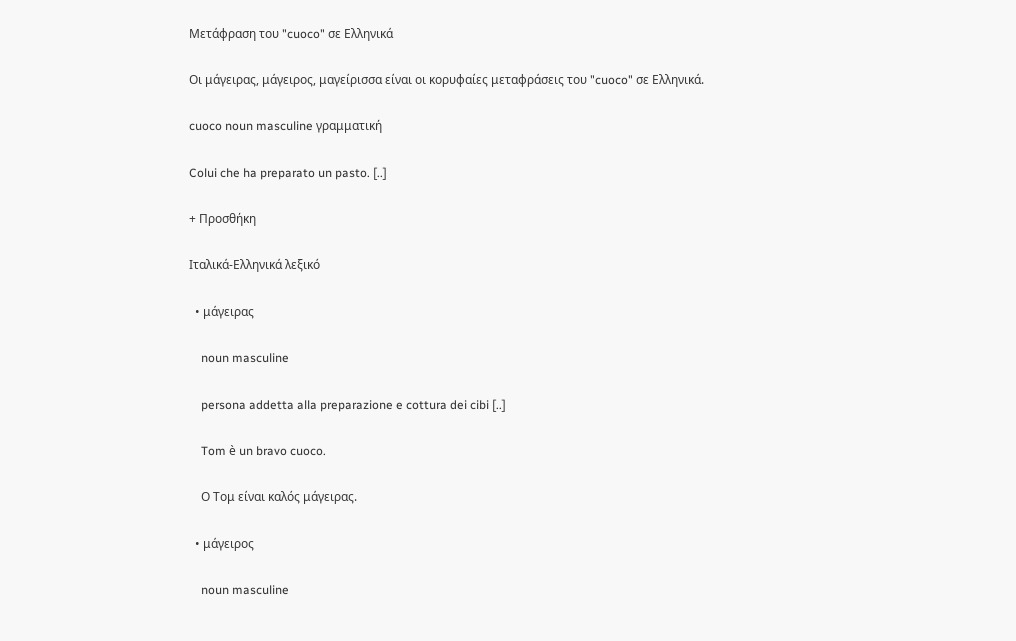Μετάφραση του "cuoco" σε Ελληνικά

Οι μάγειρας, μάγειρος, μαγείρισσα είναι οι κορυφαίες μεταφράσεις του "cuoco" σε Ελληνικά.

cuoco noun masculine γραμματική

Colui che ha preparato un pasto. [..]

+ Προσθήκη

Ιταλικά-Ελληνικά λεξικό

  • μάγειρας

    noun masculine

    persona addetta alla preparazione e cottura dei cibi [..]

    Tom è un bravo cuoco.

    Ο Τομ είναι καλός μάγειρας.

  • μάγειρος

    noun masculine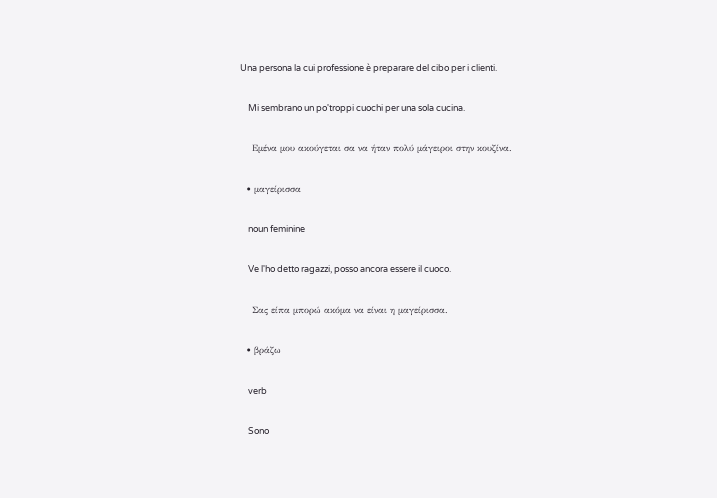Una persona la cui professione è preparare del cibo per i clienti.

    Mi sembrano un po'troppi cuochi per una sola cucina.

    Εμένα μου ακούγεται σα να ήταν πολύ μάγειροι στην κουζίνα.

  • μαγείρισσα

    noun feminine

    Ve l'ho detto ragazzi, posso ancora essere il cuoco.

    Σας είπα μπορώ ακόμα να είναι η μαγείρισσα.

  • βράζω

    verb

    Sono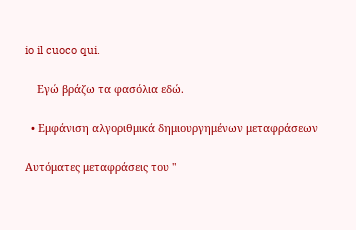io il cuoco qui.

    Εγώ βράζω τα φασόλια εδώ.

  • Εμφάνιση αλγοριθμικά δημιουργημένων μεταφράσεων

Αυτόματες μεταφράσεις του "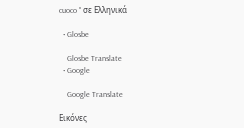cuoco " σε Ελληνικά

  • Glosbe

    Glosbe Translate
  • Google

    Google Translate

Εικόνες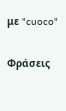με "cuoco"

Φράσεις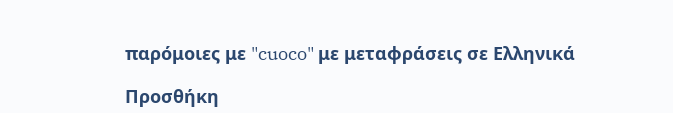παρόμοιες με "cuoco" με μεταφράσεις σε Ελληνικά

Προσθήκη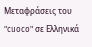Μεταφράσεις του "cuoco" σε Ελληνικά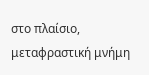στο πλαίσιο, μεταφραστική μνήμη